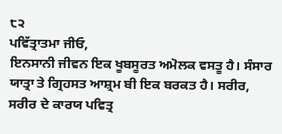੮੨
ਪਵਿੱਤ੍ਰਾਤਮਾ ਜੀਓ,
ਇਨਸਾਨੀ ਜੀਵਨ ਇਕ ਖੂਬਸੂਰਤ ਅਮੋਲਕ ਵਸਤੂ ਹੈ। ਸੰਸਾਰ ਯਾਤ੍ਰਾ ਤੇ ਗ੍ਰਿਹਸਤ ਆਸ਼੍ਰਮ ਬੀ ਇਕ ਬਰਕਤ ਹੈ। ਸਰੀਰ, ਸਰੀਰ ਦੇ ਕਾਰਯ ਪਵਿਤ੍ਰ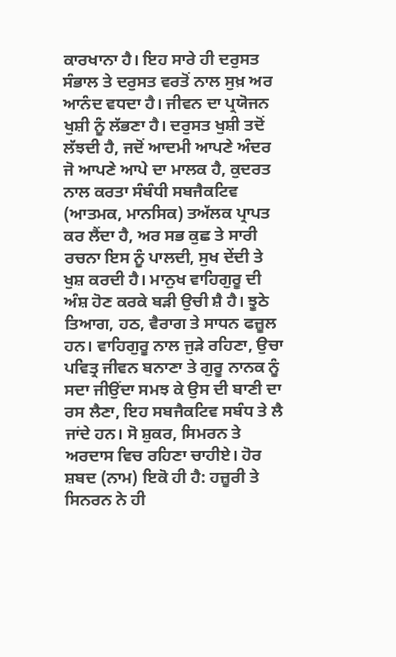ਕਾਰਖਾਨਾ ਹੈ। ਇਹ ਸਾਰੇ ਹੀ ਦਰੁਸਤ ਸੰਭਾਲ ਤੇ ਦਰੁਸਤ ਵਰਤੋਂ ਨਾਲ ਸੁਖ਼ ਅਰ ਆਨੰਦ ਵਧਦਾ ਹੈ। ਜੀਵਨ ਦਾ ਪ੍ਰਯੋਜਨ ਖੁਸ਼ੀ ਨੂੰ ਲੱਭਣਾ ਹੈ। ਦਰੁਸਤ ਖੁਸ਼ੀ ਤਦੋਂ ਲੱਝਦੀ ਹੈ, ਜਦੋਂ ਆਦਮੀ ਆਪਣੇ ਅੰਦਰ ਜੋ ਆਪਣੇ ਆਪੇ ਦਾ ਮਾਲਕ ਹੈ, ਕੁਦਰਤ ਨਾਲ ਕਰਤਾ ਸੰਬੰਧੀ ਸਬਜੈਕਟਿਵ (ਆਤਮਕ, ਮਾਨਸਿਕ) ਤਅੱਲਕ ਪ੍ਰਾਪਤ ਕਰ ਲੈਂਦਾ ਹੈ, ਅਰ ਸਭ ਕੁਛ ਤੇ ਸਾਰੀ ਰਚਨਾ ਇਸ ਨੂੰ ਪਾਲਦੀ, ਸੁਖ ਦੇਂਦੀ ਤੇ ਖੁਸ਼ ਕਰਦੀ ਹੈ। ਮਾਨੁਖ ਵਾਹਿਗੁਰੂ ਦੀ ਅੰਸ਼ ਹੋਣ ਕਰਕੇ ਬੜੀ ਉਚੀ ਸ਼ੈ ਹੈ। ਝੂਠੇ ਤਿਆਗ, ਹਠ, ਵੈਰਾਗ ਤੇ ਸਾਧਨ ਫਜ਼ੂਲ ਹਨ। ਵਾਹਿਗੁਰੂ ਨਾਲ ਜੁੜੇ ਰਹਿਣਾ, ਉਚਾ ਪਵਿਤ੍ਰ ਜੀਵਨ ਬਨਾਣਾ ਤੇ ਗੁਰੂ ਨਾਨਕ ਨੂੰ ਸਦਾ ਜੀਉਂਦਾ ਸਮਝ ਕੇ ਉਸ ਦੀ ਬਾਣੀ ਦਾ ਰਸ ਲੈਣਾ, ਇਹ ਸਬਜੈਕਟਿਵ ਸਬੰਧ ਤੇ ਲੈ ਜਾਂਦੇ ਹਨ। ਸੋ ਸ਼ੁਕਰ, ਸਿਮਰਨ ਤੇ ਅਰਦਾਸ ਵਿਚ ਰਹਿਣਾ ਚਾਹੀਏ। ਹੋਰ ਸ਼ਬਦ (ਨਾਮ) ਇਕੋ ਹੀ ਹੈ: ਹਜ਼ੂਰੀ ਤੇ ਸਿਨਰਨ ਨੇ ਹੀ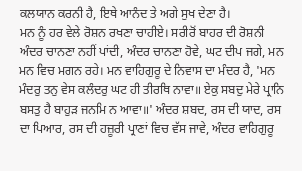ਕਲਯਾਨ ਕਰਨੀ ਹੈ, ਇਥੇ ਆਨੰਦ ਤੇ ਅਗੇ ਸੁਖ ਦੇਣਾ ਹੈ।
ਮਨ ਨੂੰ ਹਰ ਵੇਲੇ ਰੋਸ਼ਨ ਰਖਣਾ ਚਾਹੀਏ। ਸਰੀਰੋਂ ਬਾਹਰ ਦੀ ਰੋਸ਼ਨੀ ਅੰਦਰ ਚਾਨਣਾ ਨਹੀਂ ਪਾਂਦੀ, ਅੰਦਰ ਚਾਨਣਾ ਹੋਵੇ, ਘਟ ਦੀਪ ਜਗੇ, ਮਨ ਮਨ ਵਿਚ ਮਗਨ ਰਹੇ। ਮਨ ਵਾਹਿਗੁਰੂ ਦੇ ਨਿਵਾਸ ਦਾ ਮੰਦਰ ਹੈ, 'ਮਨ ਮੰਦਰੁ ਤਨੁ ਵੇਸ ਕਲੰਦਰੁ ਘਟ ਹੀ ਤੀਰਥਿ ਨਾਵਾ॥ ਏਕੁ ਸਬਦੁ ਮੇਰੇ ਪ੍ਰਾਨਿ ਬਸਤੁ ਹੈ ਬਾਹੁੜ ਜਨਮਿ ਨ ਆਵਾ॥' ਅੰਦਰ ਸ਼ਬਦ, ਰਸ ਦੀ ਯਾਦ, ਰਸ ਦਾ ਪਿਆਰ, ਰਸ ਦੀ ਹਜ਼ੂਰੀ ਪ੍ਰਾਣਾਂ ਵਿਚ ਵੱਸ ਜਾਵੇ, ਅੰਦਰ ਵਾਹਿਗੁਰੂ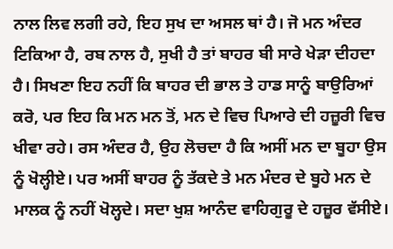ਨਾਲ ਲਿਵ ਲਗੀ ਰਹੇ, ਇਹ ਸੁਖ ਦਾ ਅਸਲ ਥਾਂ ਹੈ। ਜੋ ਮਨ ਅੰਦਰ ਟਿਕਿਆ ਹੈ, ਰਬ ਨਾਲ ਹੈ, ਸੁਖੀ ਹੈ ਤਾਂ ਬਾਹਰ ਬੀ ਸਾਰੇ ਖੇੜਾ ਦੀਹਦਾ ਹੈ। ਸਿਖਣਾ ਇਹ ਨਹੀਂ ਕਿ ਬਾਹਰ ਦੀ ਭਾਲ ਤੇ ਹਾਡ ਸਾਨੂੰ ਬਾਉਰਿਆਂ ਕਰੋ, ਪਰ ਇਹ ਕਿ ਮਨ ਮਨ ਤੋਂ, ਮਨ ਦੇ ਵਿਚ ਪਿਆਰੇ ਦੀ ਹਜ਼ੂਰੀ ਵਿਚ ਖੀਵਾ ਰਹੇ। ਰਸ ਅੰਦਰ ਹੈ, ਉਹ ਲੋਚਦਾ ਹੈ ਕਿ ਅਸੀਂ ਮਨ ਦਾ ਬੂਹਾ ਉਸ ਨੂੰ ਖੋਲ੍ਹੀਏ। ਪਰ ਅਸੀਂ ਬਾਹਰ ਨੂੰ ਤੱਕਦੇ ਤੇ ਮਨ ਮੰਦਰ ਦੇ ਬੂਹੇ ਮਨ ਦੇ ਮਾਲਕ ਨੂੰ ਨਹੀਂ ਖੋਲ੍ਹਦੇ। ਸਦਾ ਖੁਸ਼ ਆਨੰਦ ਵਾਹਿਗੁਰੂ ਦੇ ਹਜ਼ੂਰ ਵੱਸੀਏ।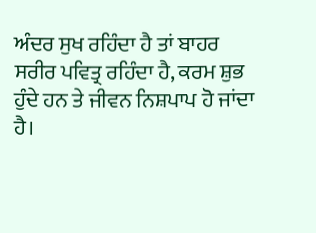ਅੰਦਰ ਸੁਖ ਰਹਿੰਦਾ ਹੈ ਤਾਂ ਬਾਹਰ ਸਰੀਰ ਪਵਿਤ੍ਰ ਰਹਿੰਦਾ ਹੈ, ਕਰਮ ਸ਼ੁਭ ਹੁੰਦੇ ਹਨ ਤੇ ਜੀਵਨ ਨਿਸ਼ਪਾਪ ਹੋ ਜਾਂਦਾ ਹੈ।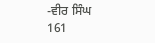-ਵੀਰ ਸਿੰਘ
161